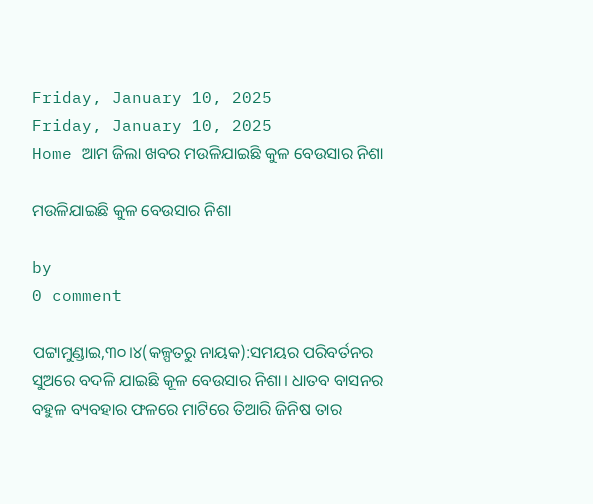Friday, January 10, 2025
Friday, January 10, 2025
Home ଆମ ଜିଲା ଖବର ମଉଳିଯାଇଛି କୁଳ ବେଉସାର ନିଶା

ମଉଳିଯାଇଛି କୁଳ ବେଉସାର ନିଶା

by
0 comment

ପଟ୍ଟାମୁଣ୍ଡାଇ,୩୦।୪(କଳ୍ପତରୁ ନାୟକ):ସମୟର ପରିବର୍ତନର ସୁଅରେ ବଦଳି ଯାଇଛି କୂଳ ବେଉସାର ନିଶା। ଧାତବ ବାସନର ବହୁଳ ବ୍ୟବହାର ଫଳରେ ମାଟିରେ ତିଆରି ଜିନିଷ ତାର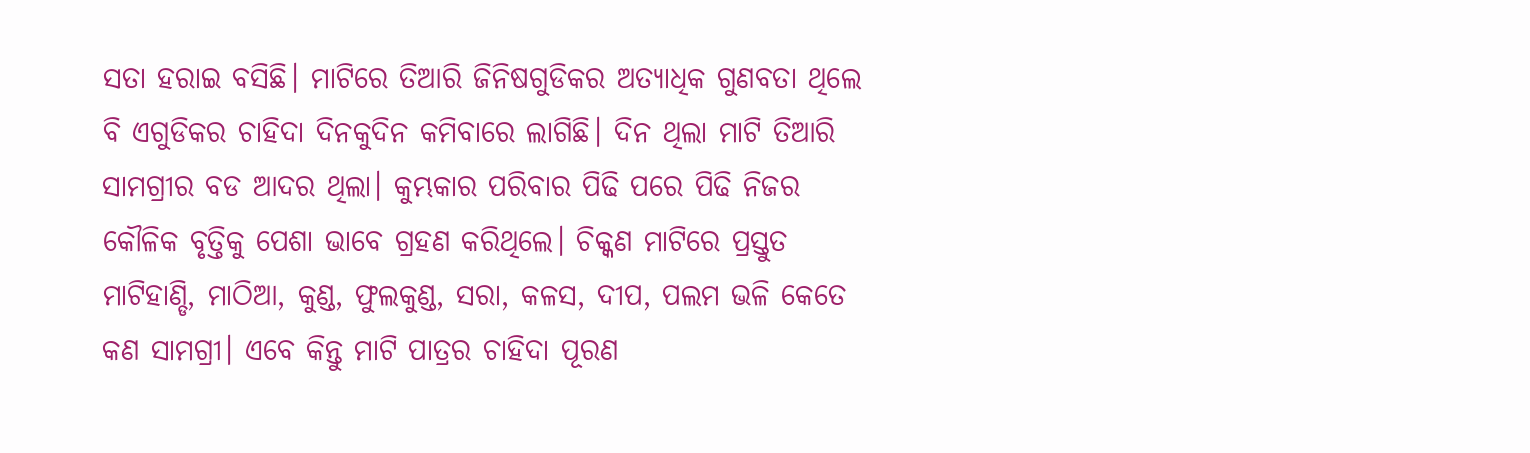ସତା ହରାଇ ବସିଛି। ମାଟିରେ ତିଆରି ଜିନିଷଗୁଡିକର ଅତ୍ୟାଧିକ ଗୁଣବତା ଥିଲେ ବି ଏଗୁଡିକର ଚାହିଦା ଦିନକୁଦିନ କମିବାରେ ଲାଗିଛି। ଦିନ ଥିଲା ମାଟି ତିଆରି ସାମଗ୍ରୀର ବଡ ଆଦର ଥିଲା। କୁମ୍ଭକାର ପରିବାର ପିଢି ପରେ ପିଢି ନିଜର କୌଳିକ ବୃତ୍ତିକୁ ପେଶା ଭାବେ ଗ୍ରହଣ କରିଥିଲେ। ଚିକ୍କଣ ମାଟିରେ ପ୍ରସ୍ତୁତ ମାଟିହାଣ୍ଡି, ମାଠିଆ, କୁଣ୍ଡ, ଫୁଲକୁଣ୍ଡ, ସରା, କଳସ, ଦୀପ, ପଲମ ଭଳି କେତେ କଣ ସାମଗ୍ରୀ। ଏବେ କିନ୍ତୁ ମାଟି ପାତ୍ରର ଚାହିଦା ପୂରଣ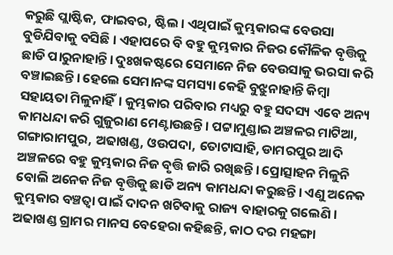କରୁଛି ପ୍ଲାଷ୍ଟିକ, ଫାଇବର, ଷ୍ଟିଲ। ଏଥିପାଇଁ କୁମ୍ଭକାରଙ୍କ ବେଉସା ବୁଡିଯିବାକୁ ବସିଛି। ଏହାପରେ ବି ବହୁ କୁମ୍ଭକାର ନିଜର କୌଳିକ ବୃତ୍ତିକୁ ଛାଡି ପାରୁନାହାନ୍ତି। ଦୁଃଖକଷ୍ଟରେ ସେମାନେ ନିଜ ବେଉସାକୁ ଭରସା କରି ବଞ୍ଚାଇଛନ୍ତି। ହେଲେ ସେମାନଙ୍କ ସମସ୍ୟା କେହି ବୁଝୁନାହାନ୍ତି କିମ୍ବା ସହାୟତା ମିଳୁନାହିଁ। କୁମ୍ଭକାର ପରିବାର ମଧ୍ୟରୁ ବହୁ ସଦସ୍ୟ ଏବେ ଅନ୍ୟ କାମଧନ୍ଦା କରି ଗୁଜୁରାଣ ମେଣ୍ଟାଉଛନ୍ତି। ପଟ୍ଟାମୁଣ୍ଡାଇ ଅଞ୍ଚଳର ମାଟିଆ, ଗଙ୍ଗାରାମପୁର, ଅଢାଖଣ୍ଡ, ଓଉପଦା, ତୋଟାସାହି, ଡାମରପୁର ଆଦି ଅଞ୍ଚଳରେ ବହୁ କୁମ୍ଭକାର ନିଜ ବୃତ୍ତି ଜାରି ରଖିଛନ୍ତି। ପ୍ରୋତ୍ସାହନ ମିଳୁନି ବୋଲି ଅନେକ ନିଜ ବୃତ୍ତିକୁ ଛାଡି ଅନ୍ୟ କାମଧନ୍ଦା କରୁଛନ୍ତି। ଏଣୁ ଅନେକ କୁମ୍ଭକାର ବଞ୍ଚତ୍ବା ପାଇଁ ଦାଦନ ଖଟିବାକୁ ରାଜ୍ୟ ବାହାରକୁ ଗଲେଣି।
ଅଢାଖଣ୍ଡ ଗ୍ରାମର ମାନସ ବେହେରା କହିଛନ୍ତି, କାଠ ଦର ମହଙ୍ଗା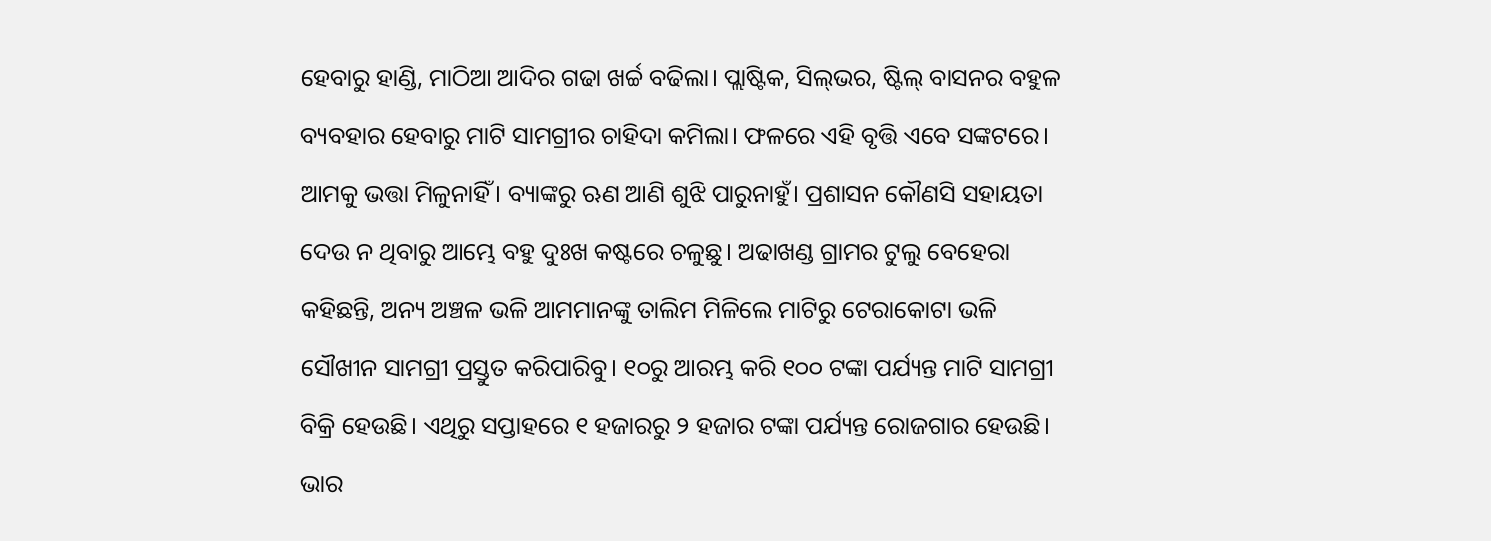ହେବାରୁ ହାଣ୍ଡି, ମାଠିଆ ଆଦିର ଗଢା ଖର୍ଚ୍ଚ ବଢିଲା। ପ୍ଲାଷ୍ଟିକ, ସିଲ୍‌ଭର, ଷ୍ଟିଲ୍‌ ବାସନର ବହୁଳ ବ୍ୟବହାର ହେବାରୁ ମାଟି ସାମଗ୍ରୀର ଚାହିଦା କମିଲା। ଫଳରେ ଏହି ବୃତ୍ତି ଏବେ ସଙ୍କଟରେ। ଆମକୁ ଭତ୍ତା ମିଳୁନାହିଁ। ବ୍ୟାଙ୍କରୁ ଋଣ ଆଣି ଶୁଝି ପାରୁନାହୁଁ। ପ୍ରଶାସନ କୌଣସି ସହାୟତା ଦେଉ ନ ଥିବାରୁ ଆମ୍ଭେ ବହୁ ଦୁଃଖ କଷ୍ଟରେ ଚଳୁଛୁ। ଅଢାଖଣ୍ଡ ଗ୍ରାମର ଟୁଲୁ ବେହେରା କହିଛନ୍ତି, ଅନ୍ୟ ଅଞ୍ଚଳ ଭଳି ଆମମାନଙ୍କୁ ତାଲିମ ମିଳିଲେ ମାଟିରୁ ଟେରାକୋଟା ଭଳି ସୌଖୀନ ସାମଗ୍ରୀ ପ୍ରସ୍ତୁତ କରିପାରିବୁ। ୧୦ରୁ ଆରମ୍ଭ କରି ୧୦୦ ଟଙ୍କା ପର୍ଯ୍ୟନ୍ତ ମାଟି ସାମଗ୍ରୀ ବିକ୍ରି ହେଉଛି। ଏଥିରୁ ସପ୍ତାହରେ ୧ ହଜାରରୁ ୨ ହଜାର ଟଙ୍କା ପର୍ଯ୍ୟନ୍ତ ରୋଜଗାର ହେଉଛି। ଭାର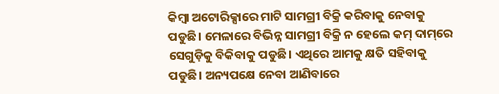କିମ୍ବା ଅଟୋରିକ୍ସାରେ ମାଟି ସାମଗ୍ରୀ ବିକ୍ରି କରିବାକୁ ନେବାକୁ ପଡୁଛି। ମେଳାରେ ବିଭିନ୍ନ ସାମଗ୍ରୀ ବିକ୍ରି ନ ହେଲେ କମ୍‌ ଦାମ୍‌ରେ ସେଗୁଡ଼ିକୁ ବିକିବାକୁ ପଡୁଛି। ଏଥିରେ ଆମକୁ କ୍ଷତି ସହିବାକୁ ପଡୁଛି। ଅନ୍ୟପକ୍ଷେ ନେବା ଆଣିବାରେ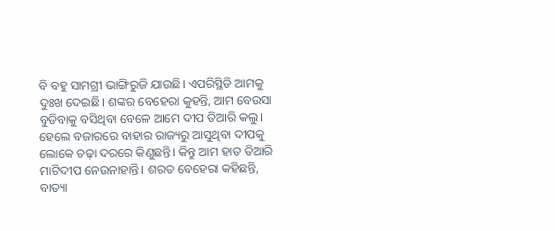ବି ବହୁ ସାମଗ୍ରୀ ଭାଙ୍ଗିରୁଜି ଯାଉଛି। ଏପରିସ୍ଥିତି ଆମକୁ ଦୁଃଖ ଦେଇଛି। ଶଙ୍କର ବେହେରା କୁହନ୍ତି, ଆମ ବେଉସା ବୁଡିବାକୁ ବସିଥିବା ବେଳେ ଆମେ ଦୀପ ତିଆରି କଲୁ। ହେଲେ ବଜାରରେ ବାହାର ରାଜ୍ୟରୁ ଆସୁଥିବା ଦୀପକୁ ଲୋକେ ଚଢ଼ା ଦରରେ କିଣୁଛନ୍ତି। କିନ୍ତୁ ଆମ ହାତ ତିଆରି ମାଟିଦୀପ ନେଉନାହାନ୍ତି। ଶରତ ବେହେରା କହିଛନ୍ତି, ବାତ୍ୟା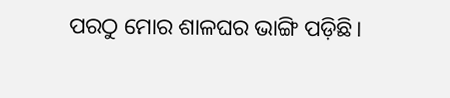ପରଠୁ ମୋର ଶାଳଘର ଭାଙ୍ଗି ପଡ଼ିଛି।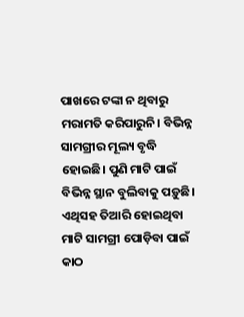ପାଖରେ ଟଙ୍କା ନ ଥିବାରୁ ମରାମତି କରିପାରୁନି। ବିଭିନ୍ନ ସାମଗ୍ରୀର ମୂଲ୍ୟ ବୃଦ୍ଧି ହୋଇଛି। ପୁଣି ମାଟି ପାଇଁ ବିଭିନ୍ନ ସ୍ଥାନ ବୁଲିବାକୁ ପଡ଼ୁଛି। ଏଥିସହ ତିଆରି ହୋଇଥିବା ମାଟି ସାମଗ୍ରୀ ପୋଡ଼ିବା ପାଇଁ କାଠ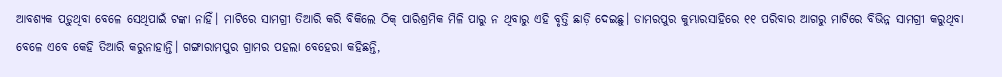ଆବଶ୍ୟକ ପଡ଼ୁଥିବା ବେଳେ ସେଥିପାଇଁ ଟଙ୍କା ନାହିଁ। ମାଟିରେ ସାମଗ୍ରୀ ତିଆରି କରି ବିକିଲେ ଠିକ୍‌ ପାରିଶ୍ରମିକ ମିଳି ପାରୁ ନ ଥିବାରୁ ଏହି ବୃତ୍ତି ଛାଡ଼ି ଦେଇଛୁ। ଡାମରପୁର କୁମ୍ଭାରସାହିରେ ୧୧ ପରିବାର ଆଗରୁ ମାଟିରେ ବିଭିନ୍ନ ସାମଗ୍ରୀ କରୁଥିବା ବେଳେ ଏବେ କେହି ତିଆରି କରୁନାହାନ୍ତି। ଗଙ୍ଗାରାମପୁର ଗ୍ରାମର ପହଲା ବେହେରା କହିଛନ୍ତି,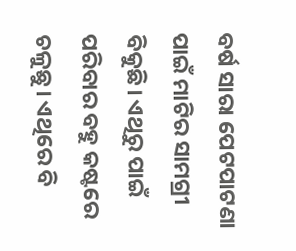ବର୍ଷ ସାରା ପେଟପାଟଣା ପାଇଁ ମାଟିର ସାମଗ୍ରୀ ବିକୁଛି। ଏଥିରୁ ପାଇଁ ପରିବାର ବହୁ କଷ୍ଟରେ ଚଳୁଛୁ। ଏଥିରେ ବି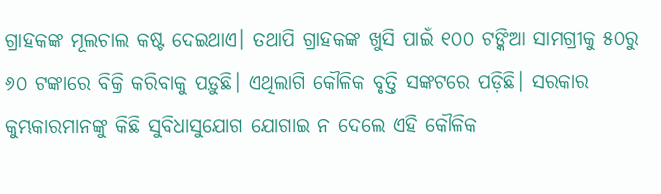ଗ୍ରାହକଙ୍କ ମୂଲଚାଲ କଷ୍ଟ ଦେଇଥାଏ। ତଥାପି ଗ୍ରାହକଙ୍କ ଖୁସି ପାଇଁ ୧୦୦ ଟଙ୍କିଆ ସାମଗ୍ରୀକୁ ୫୦ରୁ ୬୦ ଟଙ୍କାରେ ବିକ୍ରି କରିବାକୁ ପଡ଼ୁଛି। ଏଥିଲାଗି କୌଳିକ ବୃତ୍ତି ସଙ୍କଟରେ ପଡ଼ିଛି। ସରକାର କୁମ୍ଭକାରମାନଙ୍କୁ କିଛି ସୁବିଧାସୁଯୋଗ ଯୋଗାଇ ନ ଦେଲେ ଏହି କୌଳିକ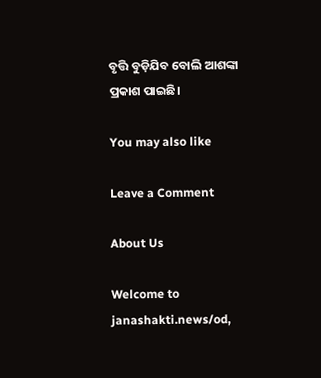ବୃତ୍ତି ବୁଡ଼ିଯିବ ବୋଲି ଆଶଙ୍କା ପ୍ରକାଶ ପାଇଛି।

You may also like

Leave a Comment

About Us

Welcome to janashakti.news/od,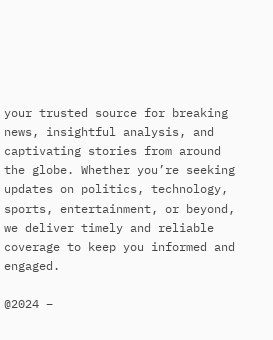your trusted source for breaking news, insightful analysis, and captivating stories from around the globe. Whether you’re seeking updates on politics, technology, sports, entertainment, or beyond, we deliver timely and reliable coverage to keep you informed and engaged.

@2024 –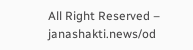All Right Reserved – janashakti.news/od